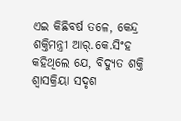ଏଇ କିଛିବର୍ଷ ତଳେ, କେନ୍ଦ୍ର ଶକ୍ତିମନ୍ତ୍ରୀ ଆର୍.କେ.ସିଂହ କହିଥିଲେ ଯେ, ବିଦ୍ୟୁତ ଶକ୍ତି ଶ୍ବାସକ୍ରିୟା ସଦୃଶ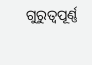ଗୁରୁତ୍ବପୂର୍ଣ୍ଣ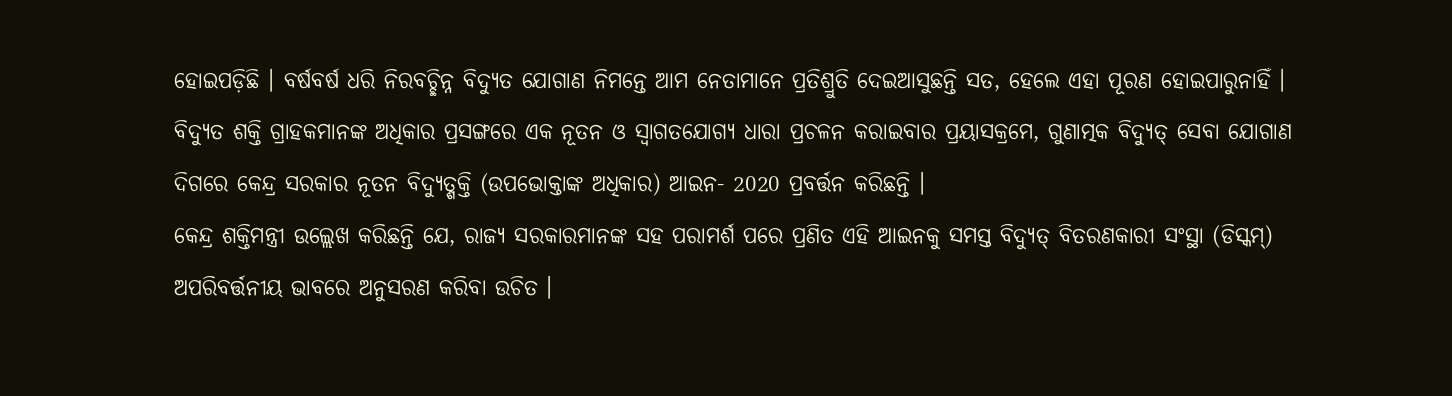ହୋଇପଡ଼ିଛି । ବର୍ଷବର୍ଷ ଧରି ନିରବଚ୍ଛିନ୍ନ ବିଦ୍ୟୁତ ଯୋଗାଣ ନିମନ୍ତେ ଆମ ନେତାମାନେ ପ୍ରତିଶ୍ରୁତି ଦେଇଆସୁଛନ୍ତି ସତ, ହେଲେ ଏହା ପୂରଣ ହୋଇପାରୁନାହିଁ ।
ବିଦ୍ୟୁତ ଶକ୍ତି ଗ୍ରାହକମାନଙ୍କ ଅଧିକାର ପ୍ରସଙ୍ଗରେ ଏକ ନୂତନ ଓ ସ୍ବାଗତଯୋଗ୍ୟ ଧାରା ପ୍ରଚଳନ କରାଇବାର ପ୍ରୟାସକ୍ରମେ, ଗୁଣାତ୍ମକ ବିଦ୍ୟୁତ୍ ସେବା ଯୋଗାଣ ଦିଗରେ କେନ୍ଦ୍ର ସରକାର ନୂତନ ବିଦ୍ୟୁତ୍ଶକ୍ତି (ଉପଭୋକ୍ତାଙ୍କ ଅଧିକାର) ଆଇନ- 2020 ପ୍ରବର୍ତ୍ତନ କରିଛନ୍ତି ।
କେନ୍ଦ୍ର ଶକ୍ତିମନ୍ତ୍ରୀ ଉଲ୍ଲେଖ କରିଛନ୍ତି ଯେ, ରାଜ୍ୟ ସରକାରମାନଙ୍କ ସହ ପରାମର୍ଶ ପରେ ପ୍ରଣିତ ଏହି ଆଇନକୁ ସମସ୍ତ ବିଦ୍ୟୁତ୍ ବିତରଣକାରୀ ସଂସ୍ଥା (ଡିସ୍କମ୍) ଅପରିବର୍ତ୍ତନୀୟ ଭାବରେ ଅନୁସରଣ କରିବା ଉଚିତ ।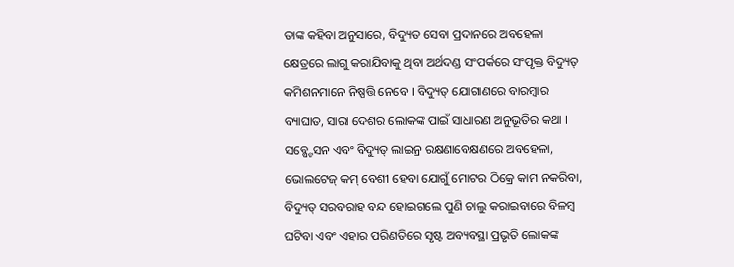ତାଙ୍କ କହିବା ଅନୁସାରେ, ବିଦ୍ୟୁତ ସେବା ପ୍ରଦାନରେ ଅବହେଳା କ୍ଷେତ୍ରରେ ଲାଗୁ କରାଯିବାକୁ ଥିବା ଅର୍ଥଦଣ୍ଡ ସଂପର୍କରେ ସଂପୃକ୍ତ ବିଦ୍ୟୁତ୍ କମିଶନମାନେ ନିଷ୍ପତ୍ତି ନେବେ । ବିଦ୍ୟୁତ୍ ଯୋଗାଣରେ ବାରମ୍ବାର ବ୍ୟାଘାତ, ସାରା ଦେଶର ଲୋକଙ୍କ ପାଇଁ ସାଧାରଣ ଅନୁଭୂତିର କଥା । ସବ୍ଷ୍ଟେସନ ଏବଂ ବିଦ୍ୟୁତ୍ ଲାଇନ୍ର ରକ୍ଷଣାବେକ୍ଷଣରେ ଅବହେଳା, ଭୋଲଟେଜ୍ କମ୍ ବେଶୀ ହେବା ଯୋଗୁଁ ମୋଟର ଠିକ୍ରେ କାମ ନକରିବା, ବିଦ୍ୟୁତ୍ ସରବରାହ ବନ୍ଦ ହୋଇଗଲେ ପୁଣି ଚାଲୁ କରାଇବାରେ ବିଳମ୍ବ ଘଟିବା ଏବଂ ଏହାର ପରିଣତିରେ ସୃଷ୍ଟ ଅବ୍ୟବସ୍ଥା ପ୍ରଭୃତି ଲୋକଙ୍କ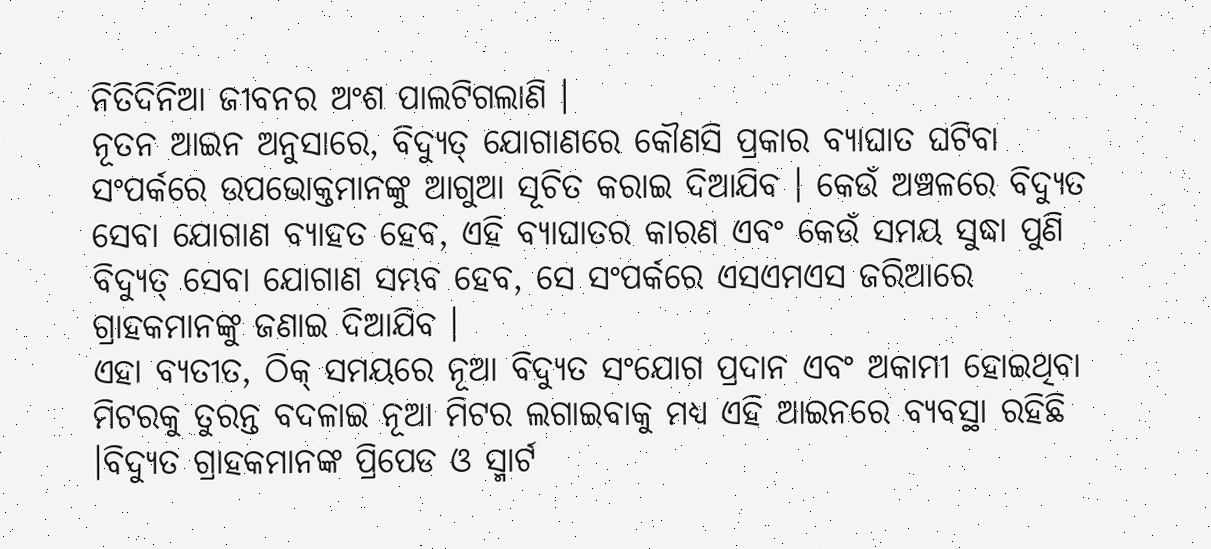ନିତିଦିନିଆ ଜୀବନର ଅଂଶ ପାଲଟିଗଲାଣି ।
ନୂତନ ଆଇନ ଅନୁସାରେ, ବିଦ୍ୟୁତ୍ ଯୋଗାଣରେ କୌଣସି ପ୍ରକାର ବ୍ୟାଘାତ ଘଟିବା ସଂପର୍କରେ ଉପଭୋକ୍ତମାନଙ୍କୁ ଆଗୁଆ ସୂଚିତ କରାଇ ଦିଆଯିବ । କେଉଁ ଅଞ୍ଚଳରେ ବିଦ୍ୟୁତ ସେବା ଯୋଗାଣ ବ୍ୟାହତ ହେବ, ଏହି ବ୍ୟାଘାତର କାରଣ ଏବଂ କେଉଁ ସମୟ ସୁଦ୍ଧା ପୁଣି ବିଦ୍ୟୁତ୍ ସେବା ଯୋଗାଣ ସମ୍ଭବ ହେବ, ସେ ସଂପର୍କରେ ଏସଏମଏସ ଜରିଆରେ ଗ୍ରାହକମାନଙ୍କୁ ଜଣାଇ ଦିଆଯିବ ।
ଏହା ବ୍ୟତୀତ, ଠିକ୍ ସମୟରେ ନୂଆ ବିଦ୍ୟୁତ ସଂଯୋଗ ପ୍ରଦାନ ଏବଂ ଅକାମୀ ହୋଇଥିବା ମିଟରକୁ ତୁରନ୍ତ ବଦଳାଇ ନୂଆ ମିଟର ଲଗାଇବାକୁ ମଧ୍ୟ ଏହି ଆଇନରେ ବ୍ୟବସ୍ଥା ରହିଛି ।ବିଦ୍ୟୁତ ଗ୍ରାହକମାନଙ୍କ ପ୍ରିପେଡ ଓ ସ୍ମାର୍ଟ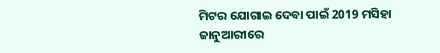ମିଟର ଯୋଗାଇ ଦେବା ପାଇଁ 2019 ମସିହା ଜାନୁଆରୀରେ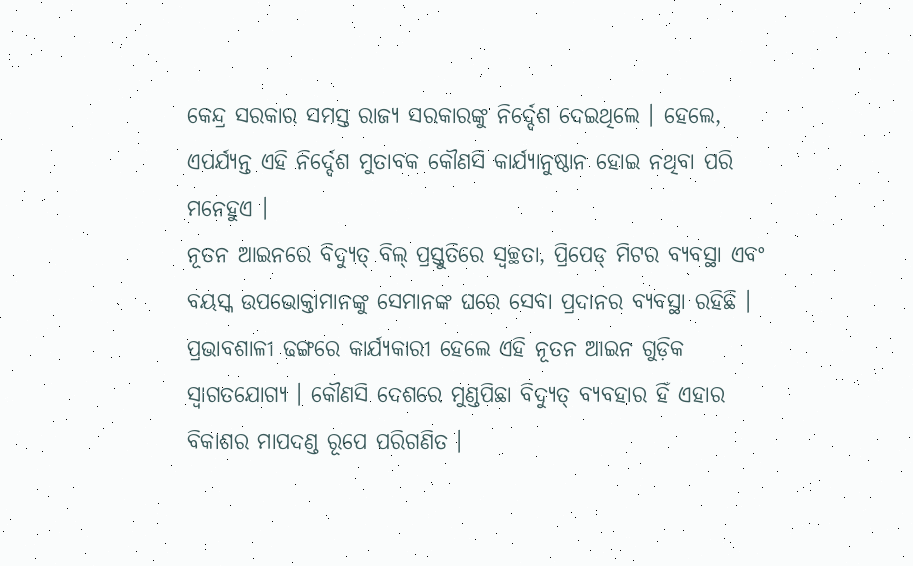କେନ୍ଦ୍ର ସରକାର ସମସ୍ତ ରାଜ୍ୟ ସରକାରଙ୍କୁ ନିର୍ଦ୍ଦେଶ ଦେଇଥିଲେ । ହେଲେ, ଏପର୍ଯ୍ୟନ୍ତ ଏହି ନିର୍ଦ୍ଦେଶ ମୁତାବକ କୌଣସି କାର୍ଯ୍ୟାନୁଷ୍ଠାନ ହୋଇ ନଥିବା ପରି ମନେହୁଏ ।
ନୂତନ ଆଇନରେ ବିଦ୍ୟୁତ୍ ବିଲ୍ ପ୍ରସ୍ତୁତିରେ ସ୍ବଚ୍ଛତା, ପ୍ରିପେଡ୍ ମିଟର ବ୍ୟବସ୍ଥା ଏବଂ ବୟସ୍କ ଉପଭୋକ୍ତାମାନଙ୍କୁ ସେମାନଙ୍କ ଘରେ ସେବା ପ୍ରଦାନର ବ୍ୟବସ୍ଥା ରହିଛି । ପ୍ରଭାବଶାଳୀ ଢଙ୍ଗରେ କାର୍ଯ୍ୟକାରୀ ହେଲେ ଏହି ନୂତନ ଆଇନ ଗୁଡ଼ିକ ସ୍ବାଗତଯୋଗ୍ୟ । କୌଣସି ଦେଶରେ ମୁଣ୍ଡପିଛା ବିଦ୍ୟୁତ୍ ବ୍ୟବହାର ହିଁ ଏହାର ବିକାଶର ମାପଦଣ୍ଡ ରୂପେ ପରିଗଣିତ ।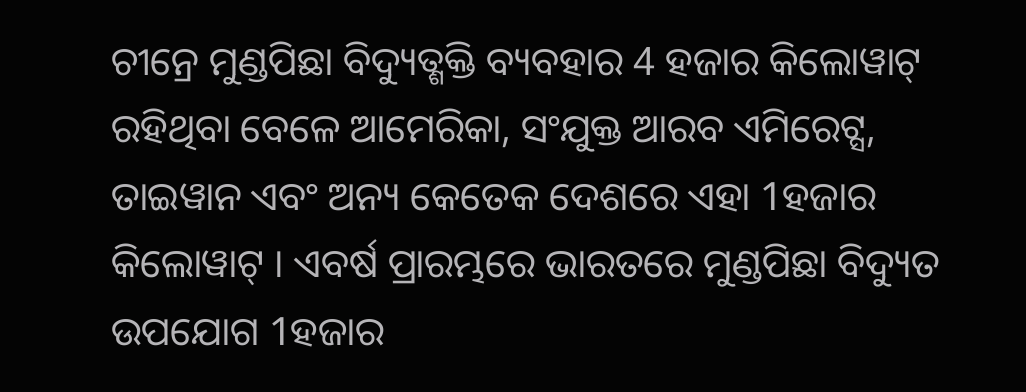ଚୀନ୍ରେ ମୁଣ୍ଡପିଛା ବିଦ୍ୟୁତ୍ଶକ୍ତି ବ୍ୟବହାର 4 ହଜାର କିଲୋୱାଟ୍ ରହିଥିବା ବେଳେ ଆମେରିକା, ସଂଯୁକ୍ତ ଆରବ ଏମିରେଟ୍ସ, ତାଇୱାନ ଏବଂ ଅନ୍ୟ କେତେକ ଦେଶରେ ଏହା 1ହଜାର କିଲୋୱାଟ୍ । ଏବର୍ଷ ପ୍ରାରମ୍ଭରେ ଭାରତରେ ମୁଣ୍ଡପିଛା ବିଦ୍ୟୁତ ଉପଯୋଗ 1ହଜାର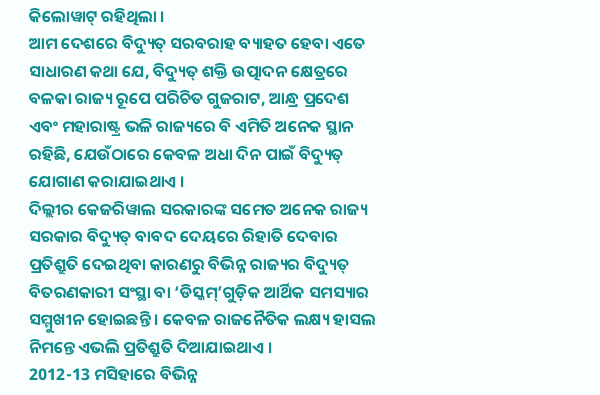କିଲୋୱାଟ୍ ରହିଥିଲା ।
ଆମ ଦେଶରେ ବିଦ୍ୟୁତ୍ ସରବରାହ ବ୍ୟାହତ ହେବା ଏତେ ସାଧାରଣ କଥା ଯେ, ବିଦ୍ୟୁତ୍ ଶକ୍ତି ଉତ୍ପାଦନ କ୍ଷେତ୍ରରେ ବଳକା ରାଜ୍ୟ ରୂପେ ପରିଚିତ ଗୁଜରାଟ, ଆନ୍ଧ୍ର ପ୍ରଦେଶ ଏବଂ ମହାରାଷ୍ଟ୍ର ଭଳି ରାଜ୍ୟରେ ବି ଏମିତି ଅନେକ ସ୍ଥାନ ରହିଛି, ଯେଉଁଠାରେ କେବଳ ଅଧା ଦିନ ପାଇଁ ବିଦ୍ୟୁତ୍ ଯୋଗାଣ କରାଯାଇଥାଏ ।
ଦିଲ୍ଲୀର କେଜରିୱାଲ ସରକାରଙ୍କ ସମେତ ଅନେକ ରାଜ୍ୟ ସରକାର ବିଦ୍ୟୁତ୍ ବାବଦ ଦେୟରେ ରିହାତି ଦେବାର ପ୍ରତିଶ୍ରୁତି ଦେଇଥିବା କାରଣରୁ ବିଭିନ୍ନ ରାଜ୍ୟର ବିଦ୍ୟୁତ୍ ବିତରଣକାରୀ ସଂସ୍ଥା ବା ‘ଡିସ୍କମ୍’ଗୁଡ଼ିକ ଆର୍ଥିକ ସମସ୍ୟାର ସମ୍ମୁଖୀନ ହୋଇଛନ୍ତି । କେବଳ ରାଜନୈତିକ ଲକ୍ଷ୍ୟ ହାସଲ ନିମନ୍ତେ ଏଭଲି ପ୍ରତିଶ୍ରୁତି ଦିଆଯାଇଥାଏ ।
2012-13 ମସିହାରେ ବିଭିନ୍ନ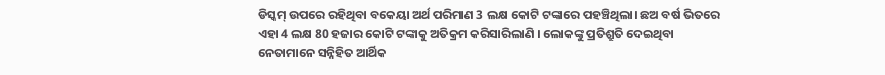ଡିସ୍କମ୍ ଉପରେ ରହିଥିବା ବକେୟା ଅର୍ଥ ପରିମାଣ 3 ଲକ୍ଷ କୋଟି ଟଙ୍କାରେ ପହଞ୍ଚିଥିଲା। ଛଅ ବର୍ଷ ଭିତରେ ଏହା 4 ଲକ୍ଷ 80 ହଜାର କୋଟି ଟଙ୍କାକୁ ଅତିକ୍ରମ କରିସାରିଲାଣି । ଲୋକଙ୍କୁ ପ୍ରତିଶ୍ରୁତି ଦେଇଥିବା ନେତାମାନେ ସନ୍ନିହିତ ଆର୍ଥିକ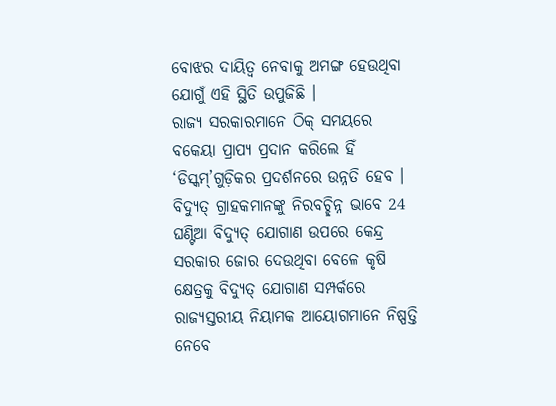ବୋଝର ଦାୟିତ୍ବ ନେବାକୁ ଅମଙ୍ଗ ହେଉଥିବା ଯୋଗୁଁ ଏହି ସ୍ଥିତି ଉପୁଜିଛି ।
ରାଜ୍ୟ ସରକାରମାନେ ଠିକ୍ ସମୟରେ ବକେୟା ପ୍ରାପ୍ୟ ପ୍ରଦାନ କରିଲେ ହିଁ ‘ଡିସ୍କମ୍’ଗୁଡ଼ିକର ପ୍ରଦର୍ଶନରେ ଉନ୍ନତି ହେବ । ବିଦ୍ୟୁତ୍ ଗ୍ରାହକମାନଙ୍କୁ ନିରବଚ୍ଛିନ୍ନ ଭାବେ 24 ଘଣ୍ଟିଆ ବିଦ୍ୟୁତ୍ ଯୋଗାଣ ଉପରେ କେନ୍ଦ୍ର ସରକାର ଜୋର ଦେଉଥିବା ବେଳେ କୃଷି କ୍ଷେତ୍ରକୁ ବିଦ୍ୟୁତ୍ ଯୋଗାଣ ସମ୍ପର୍କରେ ରାଜ୍ୟସ୍ତରୀୟ ନିୟାମକ ଆୟୋଗମାନେ ନିଷ୍ପତ୍ତି ନେବେ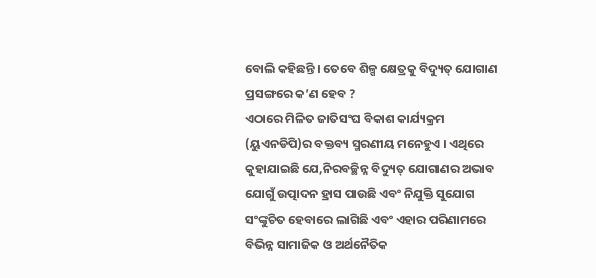ବୋଲି କହିଛନ୍ତି । ତେବେ ଶିଳ୍ପ କ୍ଷେତ୍ରକୁ ବିଦ୍ୟୁତ୍ ଯୋଗାଣ ପ୍ରସଙ୍ଗରେ କ’ଣ ହେବ ?
ଏଠାରେ ମିଳିତ ଜାତିସଂଘ ବିକାଶ କାର୍ଯ୍ୟକ୍ରମ (ୟୁଏନଡିପି)ର ବକ୍ତବ୍ୟ ସ୍ମରଣୀୟ ମନେହୁଏ । ଏଥିରେ କୁହାଯାଇଛି ଯେ,ନିରବଚ୍ଛିନ୍ନ ବିଦ୍ୟୁତ୍ ଯୋଗାଣର ଅଭାବ ଯୋଗୁଁ ଉତ୍ପାଦନ ହ୍ରାସ ପାଉଛି ଏବଂ ନିଯୁକ୍ତି ସୁଯୋଗ ସଂଙ୍କୁଚିତ ହେବାରେ ଲାଗିଛି ଏବଂ ଏହାର ପରିଣାମରେ ବିଭିନ୍ନ ସାମାଜିକ ଓ ଅର୍ଥନୈତିକ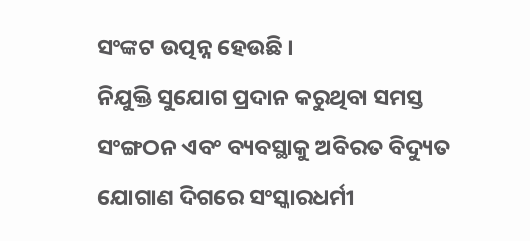ସଂଙ୍କଟ ଉତ୍ପନ୍ନ ହେଉଛି ।
ନିଯୁକ୍ତି ସୁଯୋଗ ପ୍ରଦାନ କରୁଥିବା ସମସ୍ତ ସଂଙ୍ଗଠନ ଏବଂ ବ୍ୟବସ୍ଥାକୁ ଅବିରତ ବିଦ୍ୟୁତ ଯୋଗାଣ ଦିଗରେ ସଂସ୍କାରଧର୍ମୀ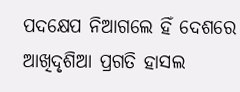ପଦକ୍ଷେପ ନିଆଗଲେ ହିଁ ଦେଶରେ ଆଖିଦୃଶିଆ ପ୍ରଗତି ହାସଲ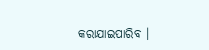କରାଯାଇପାରିବ ।